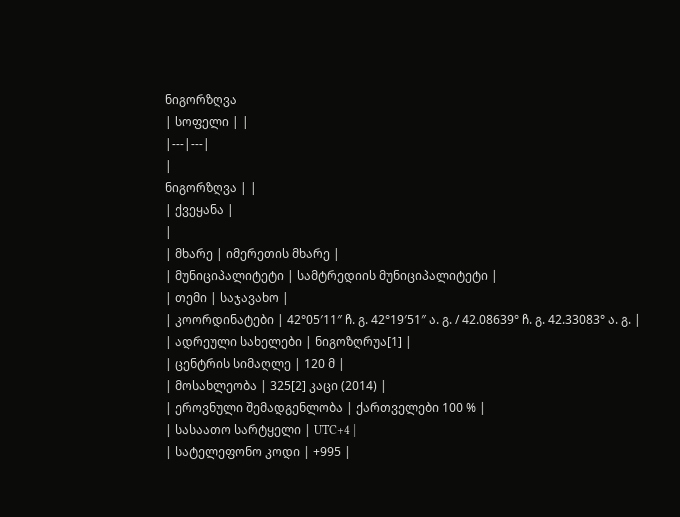ნიგორზღვა
| სოფელი | |
|---|---|
|
ნიგორზღვა | |
| ქვეყანა |
|
| მხარე | იმერეთის მხარე |
| მუნიციპალიტეტი | სამტრედიის მუნიციპალიტეტი |
| თემი | საჯავახო |
| კოორდინატები | 42°05′11″ ჩ. გ. 42°19′51″ ა. გ. / 42.08639° ჩ. გ. 42.33083° ა. გ. |
| ადრეული სახელები | ნიგოზღრუა[1] |
| ცენტრის სიმაღლე | 120 მ |
| მოსახლეობა | 325[2] კაცი (2014) |
| ეროვნული შემადგენლობა | ქართველები 100 % |
| სასაათო სარტყელი | UTC+4 |
| სატელეფონო კოდი | +995 |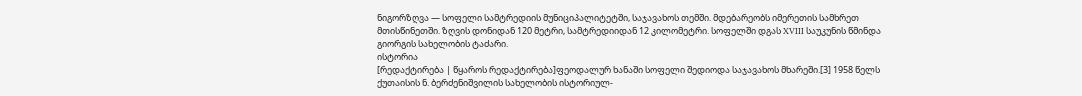ნიგორზღვა — სოფელი სამტრედიის მუნიციპალიტეტში, საჯავახოს თემში. მდებარეობს იმერეთის სამხრეთ მთისწინეთში. ზღვის დონიდან 120 მეტრი, სამტრედიიდან 12 კილომეტრი. სოფელში დგას XVIII საუკუნის წმინდა გიორგის სახელობის ტაძარი.
ისტორია
[რედაქტირება | წყაროს რედაქტირება]ფეოდალურ ხანაში სოფელი შედიოდა საჯავახოს მხარეში.[3] 1958 წელს ქუთაისის ნ. ბერძენიშვილის სახელობის ისტორიულ-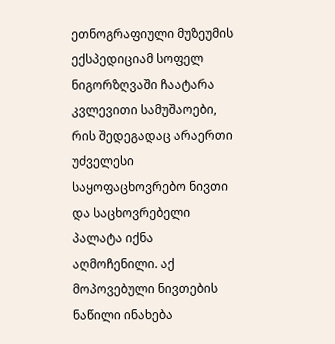ეთნოგრაფიული მუზეუმის ექსპედიციამ სოფელ ნიგორზღვაში ჩაატარა კვლევითი სამუშაოები, რის შედეგადაც არაერთი უძველესი საყოფაცხოვრებო ნივთი და საცხოვრებელი პალატა იქნა აღმოჩენილი. აქ მოპოვებული ნივთების ნაწილი ინახება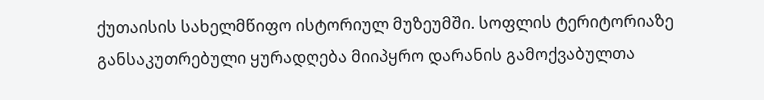ქუთაისის სახელმწიფო ისტორიულ მუზეუმში. სოფლის ტერიტორიაზე განსაკუთრებული ყურადღება მიიპყრო დარანის გამოქვაბულთა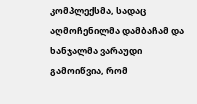კომპლექსმა, სადაც აღმოჩენილმა დამბაჩამ და ხანჯალმა ვარაუდი გამოიწვია, რომ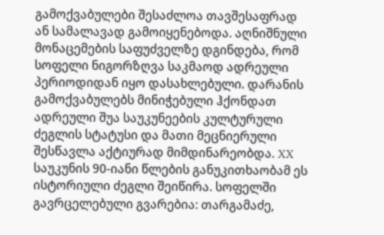გამოქვაბულები შესაძლოა თავშესაფრად ან სამალავად გამოიყენებოდა. აღნიშნული მონაცემების საფუძველზე დგინდება, რომ სოფელი ნიგორზღვა საკმაოდ ადრეული პერიოდიდან იყო დასახლებული. დარანის გამოქვაბულებს მინიჭებული ჰქონდათ ადრეული შუა საუკუნეების კულტურული ძეგლის სტატუსი და მათი მეცნიერული შესწავლა აქტიურად მიმდინარეობდა. XX საუკუნის 90-იანი წლების განუკითხაობამ ეს ისტორიული ძეგლი შეიწირა. სოფელში გავრცელებული გვარებია: თარგამაძე,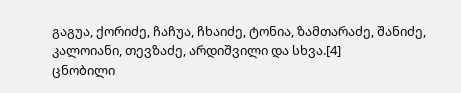გაგუა, ქორიძე, ჩაჩუა, ჩხაიძე, ტონია, ზამთარაძე, შანიძე, კალოიანი, თევზაძე, არდიშვილი და სხვა.[4]
ცნობილი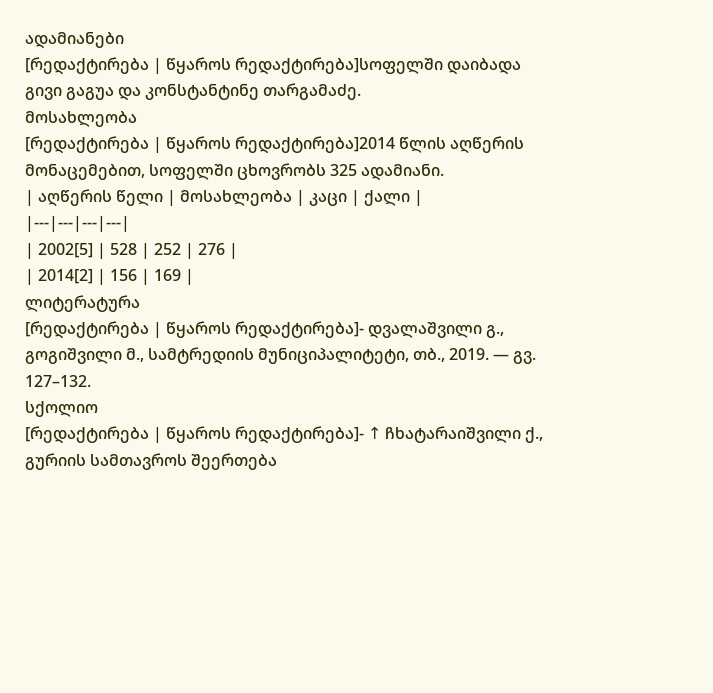ადამიანები
[რედაქტირება | წყაროს რედაქტირება]სოფელში დაიბადა გივი გაგუა და კონსტანტინე თარგამაძე.
მოსახლეობა
[რედაქტირება | წყაროს რედაქტირება]2014 წლის აღწერის მონაცემებით, სოფელში ცხოვრობს 325 ადამიანი.
| აღწერის წელი | მოსახლეობა | კაცი | ქალი |
|---|---|---|---|
| 2002[5] | 528 | 252 | 276 |
| 2014[2] | 156 | 169 |
ლიტერატურა
[რედაქტირება | წყაროს რედაქტირება]- დვალაშვილი გ., გოგიშვილი მ., სამტრედიის მუნიციპალიტეტი, თბ., 2019. — გვ. 127–132.
სქოლიო
[რედაქტირება | წყაროს რედაქტირება]- ↑ ჩხატარაიშვილი ქ., გურიის სამთავროს შეერთება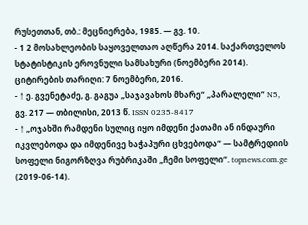რუსეთთან, თბ.: მეცნიერება, 1985. — გვ. 10.
- 1 2 მოსახლეობის საყოველთაო აღწერა 2014. საქართველოს სტატისტიკის ეროვნული სამსახური (ნოემბერი 2014). ციტირების თარიღი: 7 ნოემბერი, 2016.
- ↑ ე. გვენეტაძე, გ. გაგუა „საჯავახოს მხარე“ „პარალელი“ N5, გვ. 217 — თბილისი, 2013 წ. ISSN 0235-8417
- ↑ „ოჯახში რამდენი სულიც იყო იმდენი ქათამი ან ინდაური იკვლებოდა და იმდენივე ხაჭაპური ცხვებოდა“ — სამტრედიის სოფელი ნიგორზღვა რუბრიკაში „ჩემი სოფელი“. topnews.com.ge (2019-06-14).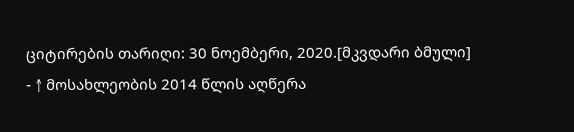ციტირების თარიღი: 30 ნოემბერი, 2020.[მკვდარი ბმული]
- ↑ მოსახლეობის 2014 წლის აღწერა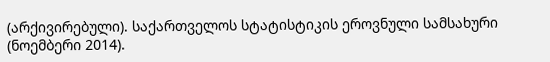(არქივირებული). საქართველოს სტატისტიკის ეროვნული სამსახური (ნოემბერი 2014).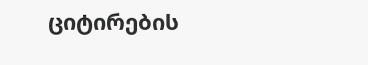ციტირების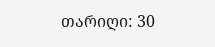თარიღი: 30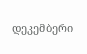დეკემბერი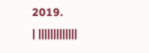2019.
| |||||||||||||